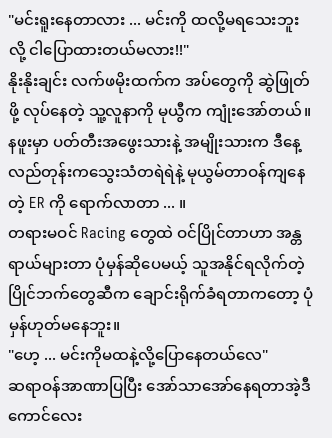"မင်းရူးနေတာလား ... မင်းကို ထလို့မရသေးဘူးလို့ ငါပြောထားတယ်မလား!!"
နိုးနိုးချင်း လက်ဖမိုးထက်က အပ်တွေကို ဆွဲဖြုတ်ဖို့ လုပ်နေတဲ့ သူ့လူနာကို မုယွီက ကျုံးအော်တယ်။
နဖူးမှာ ပတ်တီးအဖွေးသားနဲ့ အမျိုးသားက ဒီနေ့လည်တုန်းကသွေးသံတရဲရဲနဲ့ မုယွမ်တာဝန်ကျနေတဲ့ ER ကို ရောက်လာတာ ... ။
တရားမဝင် Racing တွေထဲ ဝင်ပြိုင်တာဟာ အန္တရာယ်များတာ ပုံမှန်ဆိုပေမယ့် သူအနိုင်ရလိုက်တဲ့ ပြိုင်ဘက်တွေဆီက ချောင်းရိုက်ခံရတာကတော့ ပုံမှန်ဟုတ်မနေဘူး။
"ဟေ့ ... မင်းကိုမထနဲ့လို့ပြောနေတယ်လေ"
ဆရာဝန်အာဏာပြပြီး အော်သာအော်နေရတာအဲ့ဒီကောင်လေး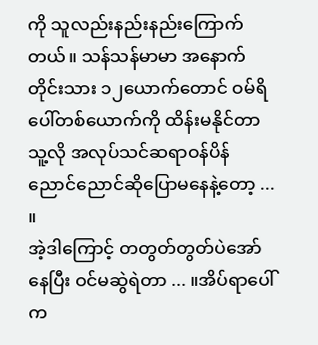ကို သူလည်းနည်းနည်းကြောက်တယ်။ သန်သန်မာမာ အနောက်တိုင်းသား ၁၂ယောက်တောင် ဝမ်ရိပေါ်တစ်ယောက်ကို ထိန်းမနိုင်တာ သူ့လို အလုပ်သင်ဆရာဝန်ပိန်ညောင်ညောင်ဆိုပြောမနေနဲ့တော့ ... ။
အဲ့ဒါကြောင့် တတွတ်တွတ်ပဲအော်နေပြီး ဝင်မဆွဲရဲတာ ... ။အိပ်ရာပေါ်က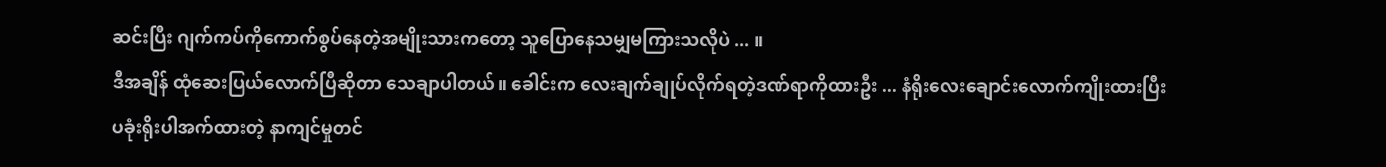ဆင်းပြီး ဂျက်ကပ်ကိုကောက်စွပ်နေတဲ့အမျိုးသားကတော့ သူပြောနေသမျှမကြားသလိုပဲ ... ။
ဒီအချိန် ထုံဆေးပြယ်လောက်ပြီဆိုတာ သေချာပါတယ်။ ခေါင်းက လေးချက်ချုပ်လိုက်ရတဲ့ဒဏ်ရာကိုထားဦး ... နံရိုးလေးချောင်းလောက်ကျိုးထားပြီး ပခုံးရိုးပါအက်ထားတဲ့ နာကျင်မှုတင်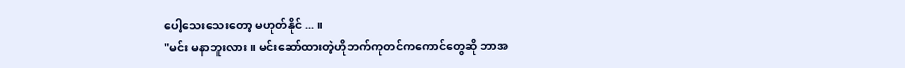ပေါ့သေးသေးတော့ မဟုတ်နိုင် ... ။
"မင်း မနာဘူးလား။ မင်းဆော်ထားတဲ့ဟိုဘက်ကုတင်ကကောင်တွေဆို ဘာအ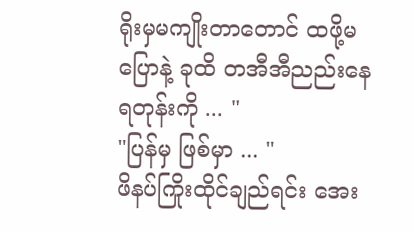ရိုးမှမကျိုးတာတောင် ထဖို့မပြောနဲ့ ခုထိ တအီအီညည်းနေရတုန်းကို ... "
"ပြန်မှ ဖြစ်မှာ ... "
ဖိနပ်ကြိုးထိုင်ချည်ရင်း အေး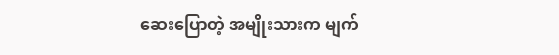ဆေးပြောတဲ့ အမျိုးသားက မျက်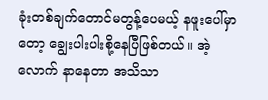ခုံးတစ်ချက်တောင်မတွန့်ပေမယ့် နဖူးပေါ်မှာတော့ ချွေးပါးပါးစို့နေပြီဖြစ်တယ်။ အဲ့လောက် နာနေတာ အသိသာ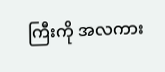ကြီးကို အလကား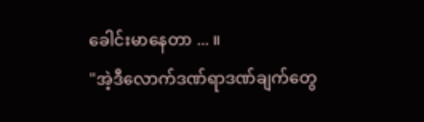ခေါင်းမာနေတာ ... ။
"အဲ့ဒီလောက်ဒဏ်ရာဒဏ်ချက်တွေ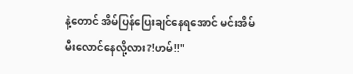နဲ့တောင် အိမ်ပြန်ပြေးချင်နေရအောင် မင်းအိမ်မီးလောင်နေလို့လား?!ဟမ်!!"